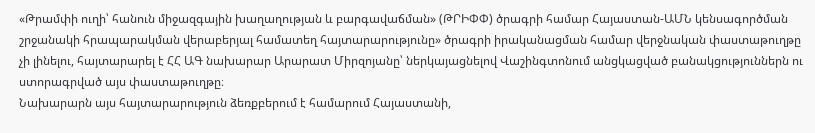«Թրամփի ուղի՝ հանուն միջազգային խաղաղության և բարգավաճման» (ԹՐԻՓՓ) ծրագրի համար Հայաստան-ԱՄՆ կենսագործման շրջանակի հրապարակման վերաբերյալ համատեղ հայտարարությունը» ծրագրի իրականացման համար վերջնական փաստաթուղթը չի լինելու, հայտարարել է ՀՀ ԱԳ նախարար Արարատ Միրզոյանը՝ ներկայացնելով Վաշինգտոնում անցկացված բանակցություններն ու ստորագրված այս փաստաթուղթը։
Նախարարն այս հայտարարություն ձեռքբերում է համարում Հայաստանի,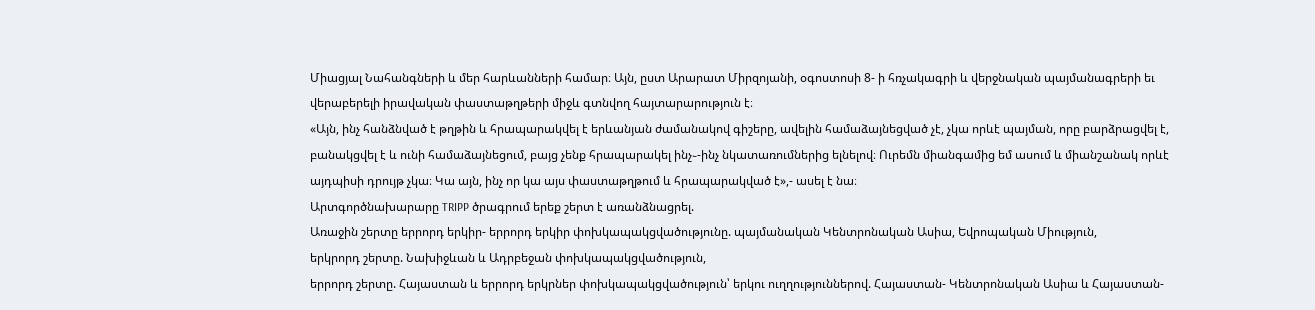Միացյալ Նահանգների և մեր հարևանների համար։ Այն, ըստ Արարատ Միրզոյանի, օգոստոսի 8- ի հռչակագրի և վերջնական պայմանագրերի եւ վերաբերելի իրավական փաստաթղթերի միջև գտնվող հայտարարություն է։
«Այն, ինչ հանձնված է թղթին և հրապարակվել է երևանյան ժամանակով գիշերը, ավելին համաձայնեցված չէ, չկա որևէ պայման, որը բարձրացվել է, բանակցվել է և ունի համաձայնեցում, բայց չենք հրապարակել ինչ֊-ինչ նկատառումներից ելնելով։ Ուրեմն միանգամից եմ ասում և միանշանակ որևէ այդպիսի դրույթ չկա։ Կա այն, ինչ որ կա այս փաստաթղթում և հրապարակված է»,- ասել է նա։
Արտգործնախարարը TRIPP ծրագրում երեք շերտ է առանձնացրել.
Առաջին շերտը երրորդ երկիր- երրորդ երկիր փոխկապակցվածությունը. պայմանական Կենտրոնական Ասիա, Եվրոպական Միություն,
երկրորդ շերտը. Նախիջևան և Ադրբեջան փոխկապակցվածություն,
երրորդ շերտը. Հայաստան և երրորդ երկրներ փոխկապակցվածություն՝ երկու ուղղություններով. Հայաստան- Կենտրոնական Ասիա և Հայաստան-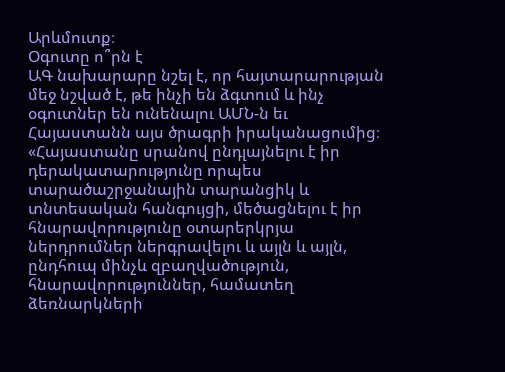Արևմուտք։
Օգուտը ո՞րն է
ԱԳ նախարարը նշել է, որ հայտարարության մեջ նշված է, թե ինչի են ձգտում և ինչ օգուտներ են ունենալու ԱՄՆ-ն եւ Հայաստանն այս ծրագրի իրականացումից։ «Հայաստանը սրանով ընդլայնելու է իր դերակատարությունը որպես տարածաշրջանային տարանցիկ և տնտեսական հանգույցի, մեծացնելու է իր հնարավորությունը օտարերկրյա ներդրումներ ներգրավելու և այլն և այլն, ընդհուպ մինչև զբաղվածություն, հնարավորություններ, համատեղ ձեռնարկների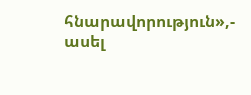հնարավորություն»,- ասել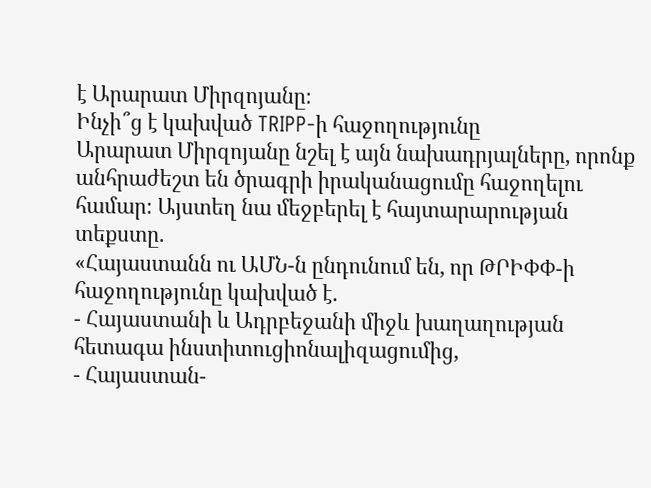է Արարատ Միրզոյանը։
Ինչի՞ց է կախված TRIPP-ի հաջողությունը
Արարատ Միրզոյանը նշել է այն նախադրյալները, որոնք անհրաժեշտ են ծրագրի իրականացումը հաջողելու համար։ Այստեղ նա մեջբերել է հայտարարության տեքստը.
«Հայաստանն ու ԱՄՆ-ն ընդունում են, որ ԹՐԻՓՓ-ի հաջողությունը կախված է.
- Հայաստանի և Ադրբեջանի միջև խաղաղության հետագա ինստիտուցիոնալիզացումից,
- Հայաստան-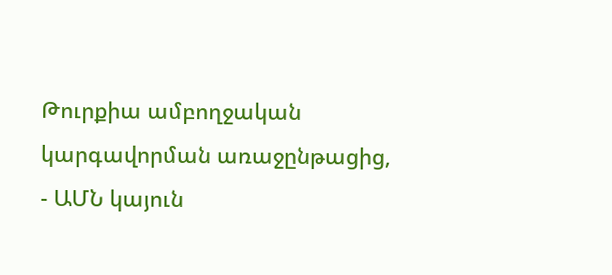Թուրքիա ամբողջական կարգավորման առաջընթացից,
- ԱՄՆ կայուն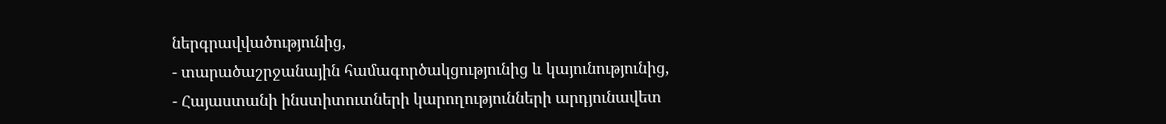ներգրավվածությունից,
- տարածաշրջանային համագործակցությունից և կայունությունից,
- Հայաստանի ինստիտուտների կարողությունների արդյունավետ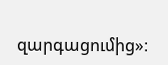զարգացումից»։